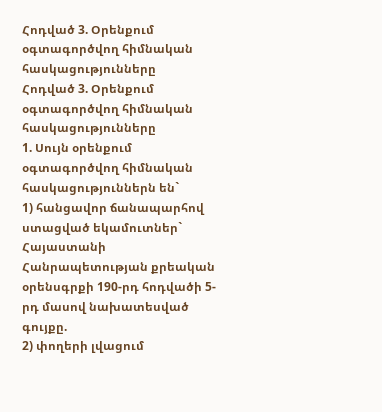Հոդված 3. Օրենքում օգտագործվող հիմնական հասկացությունները
Հոդված 3. Օրենքում օգտագործվող հիմնական հասկացությունները
1. Սույն օրենքում օգտագործվող հիմնական հասկացություններն են`
1) հանցավոր ճանապարհով ստացված եկամուտներ` Հայաստանի Հանրապետության քրեական օրենսգրքի 190-րդ հոդվածի 5-րդ մասով նախատեսված գույքը.
2) փողերի լվացում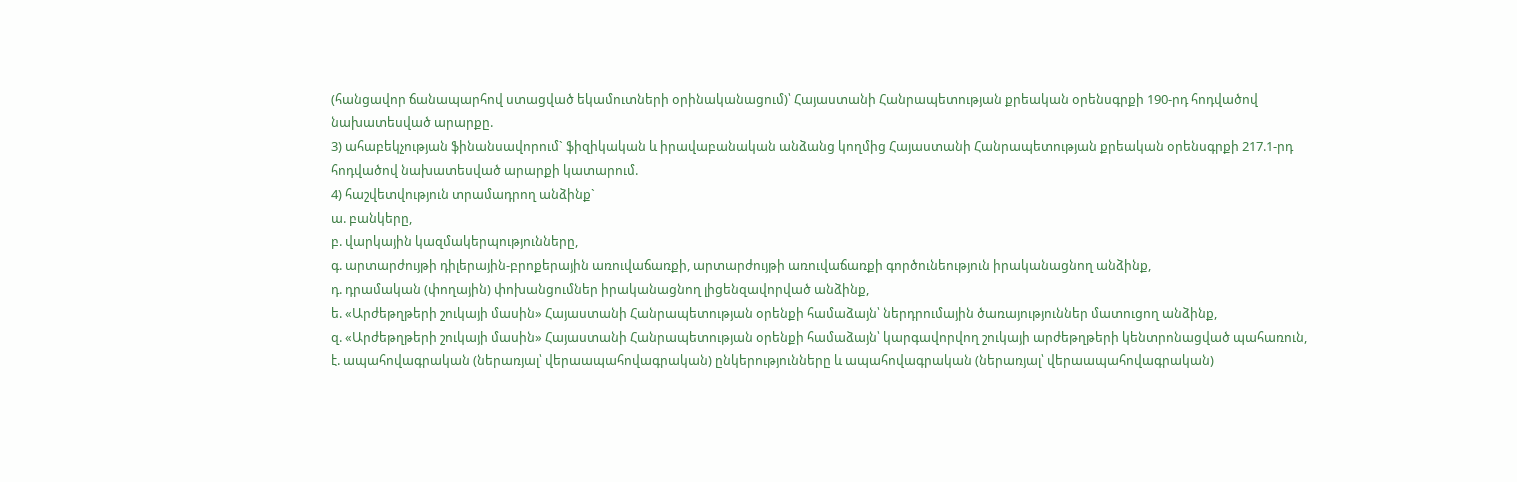(հանցավոր ճանապարհով ստացված եկամուտների օրինականացում)՝ Հայաստանի Հանրապետության քրեական օրենսգրքի 190-րդ հոդվածով նախատեսված արարքը.
3) ահաբեկչության ֆինանսավորում` ֆիզիկական և իրավաբանական անձանց կողմից Հայաստանի Հանրապետության քրեական օրենսգրքի 217.1-րդ հոդվածով նախատեսված արարքի կատարում.
4) հաշվետվություն տրամադրող անձինք`
ա. բանկերը,
բ. վարկային կազմակերպությունները,
գ. արտարժույթի դիլերային-բրոքերային առուվաճառքի, արտարժույթի առուվաճառքի գործունեություն իրականացնող անձինք,
դ. դրամական (փողային) փոխանցումներ իրականացնող լիցենզավորված անձինք,
ե. «Արժեթղթերի շուկայի մասին» Հայաստանի Հանրապետության օրենքի համաձայն՝ ներդրումային ծառայություններ մատուցող անձինք,
զ. «Արժեթղթերի շուկայի մասին» Հայաստանի Հանրապետության օրենքի համաձայն՝ կարգավորվող շուկայի արժեթղթերի կենտրոնացված պահառուն,
է. ապահովագրական (ներառյալ՝ վերաապահովագրական) ընկերությունները և ապահովագրական (ներառյալ՝ վերաապահովագրական)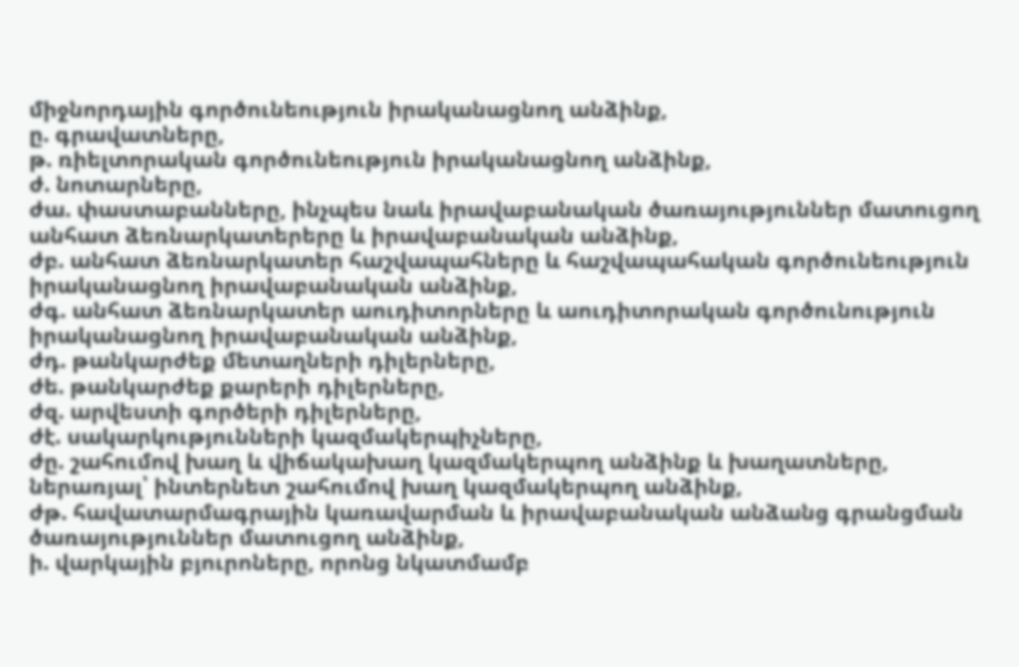միջնորդային գործունեություն իրականացնող անձինք,
ը. գրավատները,
թ. ռիելտորական գործունեություն իրականացնող անձինք,
ժ. նոտարները,
ժա. փաստաբանները, ինչպես նաև իրավաբանական ծառայություններ մատուցող անհատ ձեռնարկատերերը և իրավաբանական անձինք,
ժբ. անհատ ձեռնարկատեր հաշվապահները և հաշվապահական գործունեություն իրականացնող իրավաբանական անձինք,
ժգ. անհատ ձեռնարկատեր աուդիտորները և աուդիտորական գործունություն իրականացնող իրավաբանական անձինք,
ժդ. թանկարժեք մետաղների դիլերները,
ժե. թանկարժեք քարերի դիլերները,
ժզ. արվեստի գործերի դիլերները,
ժէ. սակարկությունների կազմակերպիչները,
ժը. շահումով խաղ և վիճակախաղ կազմակերպող անձինք և խաղատները, ներառյալ՝ ինտերնետ շահումով խաղ կազմակերպող անձինք,
ժթ. հավատարմագրային կառավարման և իրավաբանական անձանց գրանցման ծառայություններ մատուցող անձինք,
ի. վարկային բյուրոները, որոնց նկատմամբ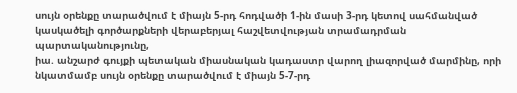սույն օրենքը տարածվում է միայն 5-րդ հոդվածի 1-ին մասի 3-րդ կետով սահմանված կասկածելի գործարքների վերաբերյալ հաշվետվության տրամադրման պարտականությունը,
իա. անշարժ գույքի պետական միասնական կադաստր վարող լիազորված մարմինը, որի նկատմամբ սույն օրենքը տարածվում է միայն 5-7-րդ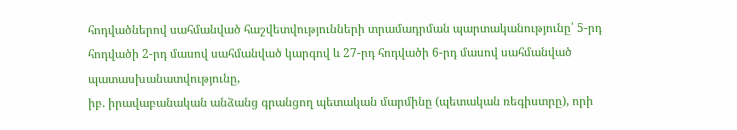հոդվածներով սահմանված հաշվետվությունների տրամադրման պարտականությունը՝ 5-րդ հոդվածի 2-րդ մասով սահմանված կարգով և 27-րդ հոդվածի 6-րդ մասով սահմանված պատասխանատվությունը,
իբ. իրավաբանական անձանց գրանցող պետական մարմինը (պետական ռեգիստրը), որի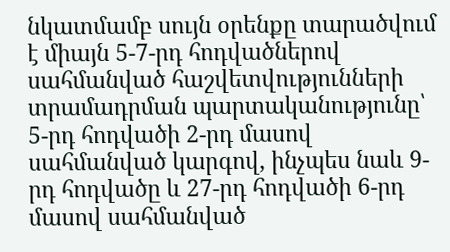նկատմամբ սույն օրենքը տարածվում է միայն 5-7-րդ հոդվածներով սահմանված հաշվետվությունների տրամադրման պարտականությունը՝ 5-րդ հոդվածի 2-րդ մասով սահմանված կարգով, ինչպես նաև 9-րդ հոդվածը և 27-րդ հոդվածի 6-րդ մասով սահմանված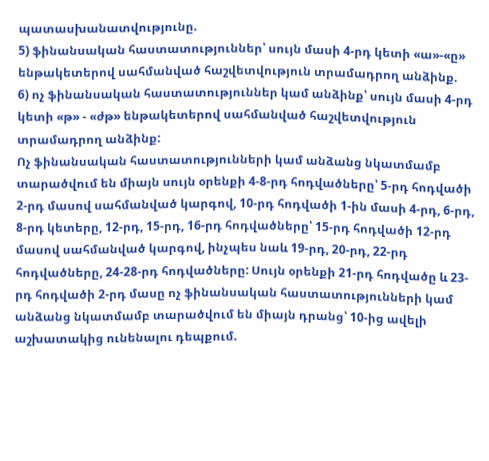պատասխանատվությունը.
5) ֆինանսական հաստատություններ՝ սույն մասի 4-րդ կետի «ա»-«ը» ենթակետերով սահմանված հաշվետվություն տրամադրող անձինք.
6) ոչ ֆինանսական հաստատություններ կամ անձինք՝ սույն մասի 4-րդ կետի «թ» - «ժթ» ենթակետերով սահմանված հաշվետվություն տրամադրող անձինք:
Ոչ ֆինանսական հաստատությունների կամ անձանց նկատմամբ տարածվում են միայն սույն օրենքի 4-8-րդ հոդվածները՝ 5-րդ հոդվածի 2-րդ մասով սահմանված կարգով, 10-րդ հոդվածի 1-ին մասի 4-րդ, 6-րդ, 8-րդ կետերը, 12-րդ, 15-րդ, 16-րդ հոդվածները՝ 15-րդ հոդվածի 12-րդ մասով սահմանված կարգով, ինչպես նաև 19-րդ, 20-րդ, 22-րդ հոդվածները, 24-28-րդ հոդվածները: Սույն օրենքի 21-րդ հոդվածը և 23-րդ հոդվածի 2-րդ մասը ոչ ֆինանսական հաստատությունների կամ անձանց նկատմամբ տարածվում են միայն դրանց՝ 10-ից ավելի աշխատակից ունենալու դեպքում.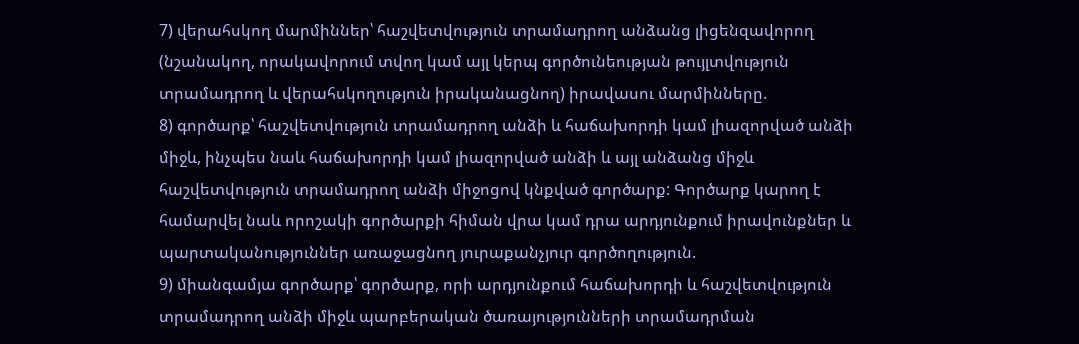7) վերահսկող մարմիններ՝ հաշվետվություն տրամադրող անձանց լիցենզավորող (նշանակող, որակավորում տվող կամ այլ կերպ գործունեության թույլտվություն տրամադրող և վերահսկողություն իրականացնող) իրավասու մարմինները.
8) գործարք՝ հաշվետվություն տրամադրող անձի և հաճախորդի կամ լիազորված անձի միջև, ինչպես նաև հաճախորդի կամ լիազորված անձի և այլ անձանց միջև հաշվետվություն տրամադրող անձի միջոցով կնքված գործարք: Գործարք կարող է համարվել նաև որոշակի գործարքի հիման վրա կամ դրա արդյունքում իրավունքներ և պարտականություններ առաջացնող յուրաքանչյուր գործողություն.
9) միանգամյա գործարք՝ գործարք, որի արդյունքում հաճախորդի և հաշվետվություն տրամադրող անձի միջև պարբերական ծառայությունների տրամադրման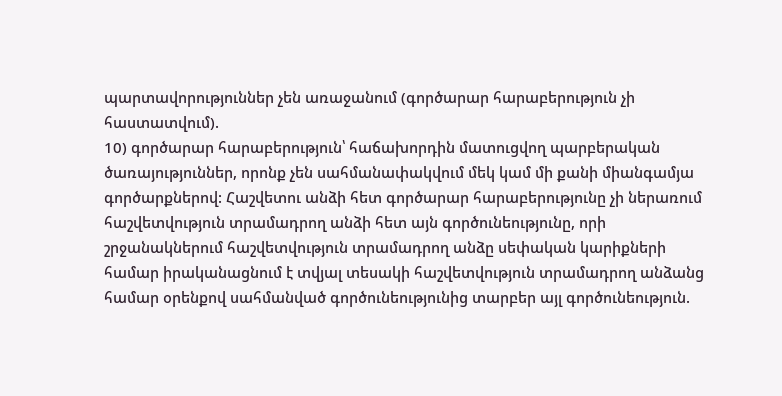պարտավորություններ չեն առաջանում (գործարար հարաբերություն չի հաստատվում).
10) գործարար հարաբերություն՝ հաճախորդին մատուցվող պարբերական ծառայություններ, որոնք չեն սահմանափակվում մեկ կամ մի քանի միանգամյա գործարքներով: Հաշվետու անձի հետ գործարար հարաբերությունը չի ներառում հաշվետվություն տրամադրող անձի հետ այն գործունեությունը, որի շրջանակներում հաշվետվություն տրամադրող անձը սեփական կարիքների համար իրականացնում է տվյալ տեսակի հաշվետվություն տրամադրող անձանց համար օրենքով սահմանված գործունեությունից տարբեր այլ գործունեություն.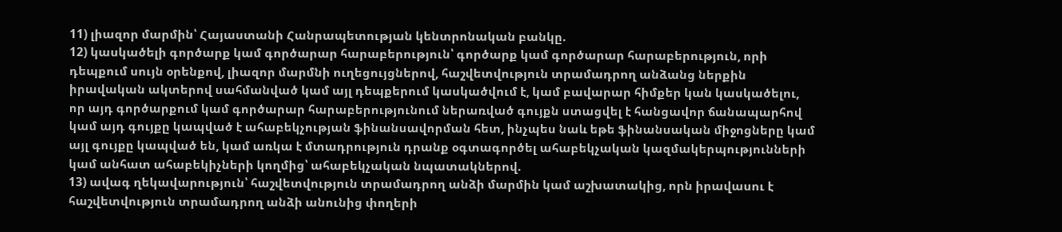11) լիազոր մարմին՝ Հայաստանի Հանրապետության կենտրոնական բանկը.
12) կասկածելի գործարք կամ գործարար հարաբերություն՝ գործարք կամ գործարար հարաբերություն, որի դեպքում սույն օրենքով, լիազոր մարմնի ուղեցույցներով, հաշվետվություն տրամադրող անձանց ներքին իրավական ակտերով սահմանված կամ այլ դեպքերում կասկածվում է, կամ բավարար հիմքեր կան կասկածելու, որ այդ գործարքում կամ գործարար հարաբերությունում ներառված գույքն ստացվել է հանցավոր ճանապարհով կամ այդ գույքը կապված է ահաբեկչության ֆինանսավորման հետ, ինչպես նաև եթե ֆինանսական միջոցները կամ այլ գույքը կապված են, կամ առկա է մտադրություն դրանք օգտագործել ահաբեկչական կազմակերպությունների կամ անհատ ահաբեկիչների կողմից՝ ահաբեկչական նպատակներով.
13) ավագ ղեկավարություն՝ հաշվետվություն տրամադրող անձի մարմին կամ աշխատակից, որն իրավասու է հաշվետվություն տրամադրող անձի անունից փողերի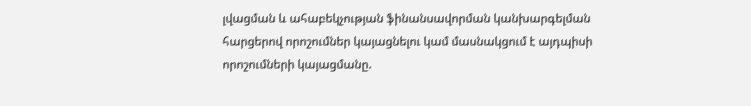լվացման և ահաբեկչության ֆինանսավորման կանխարգելման հարցերով որոշումներ կայացնելու կամ մասնակցում է այդպիսի որոշումների կայացմանը.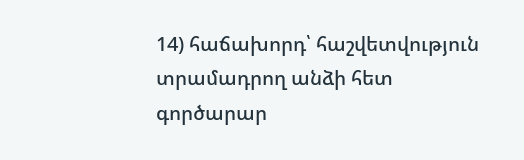14) հաճախորդ՝ հաշվետվություն տրամադրող անձի հետ գործարար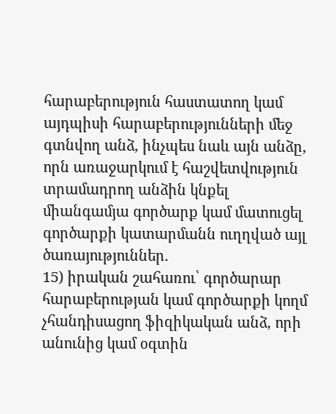հարաբերություն հաստատող կամ այդպիսի հարաբերությունների մեջ գտնվող անձ, ինչպես նաև այն անձը, որն առաջարկում է հաշվետվություն տրամադրող անձին կնքել միանգամյա գործարք կամ մատուցել գործարքի կատարմանն ուղղված այլ ծառայություններ.
15) իրական շահառու՝ գործարար հարաբերության կամ գործարքի կողմ չհանդիսացող ֆիզիկական անձ, որի անունից կամ օգտին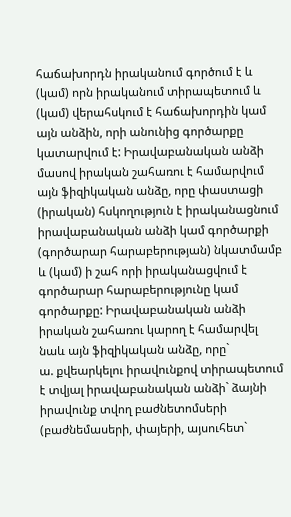հաճախորդն իրականում գործում է և (կամ) որն իրականում տիրապետում և (կամ) վերահսկում է հաճախորդին կամ այն անձին, որի անունից գործարքը կատարվում է: Իրավաբանական անձի մասով իրական շահառու է համարվում այն ֆիզիկական անձը, որը փաստացի (իրական) հսկողություն է իրականացնում իրավաբանական անձի կամ գործարքի (գործարար հարաբերության) նկատմամբ և (կամ) ի շահ որի իրականացվում է գործարար հարաբերությունը կամ գործարքը: Իրավաբանական անձի իրական շահառու կարող է համարվել նաև այն ֆիզիկական անձը, որը`
ա. քվեարկելու իրավունքով տիրապետում է տվյալ իրավաբանական անձի` ձայնի իրավունք տվող բաժնետոմսերի (բաժնեմասերի, փայերի, այսուհետ`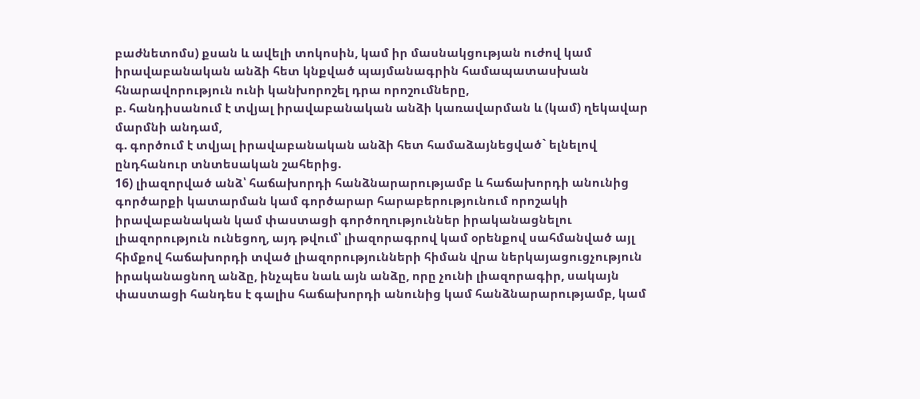բաժնետոմս) քսան և ավելի տոկոսին, կամ իր մասնակցության ուժով կամ իրավաբանական անձի հետ կնքված պայմանագրին համապատասխան հնարավորություն ունի կանխորոշել դրա որոշումները,
բ. հանդիսանում է տվյալ իրավաբանական անձի կառավարման և (կամ) ղեկավար մարմնի անդամ,
գ. գործում է տվյալ իրավաբանական անձի հետ համաձայնեցված` ելնելով ընդհանուր տնտեսական շահերից.
16) լիազորված անձ՝ հաճախորդի հանձնարարությամբ և հաճախորդի անունից գործարքի կատարման կամ գործարար հարաբերությունում որոշակի իրավաբանական կամ փաստացի գործողություններ իրականացնելու լիազորություն ունեցող, այդ թվում՝ լիազորագրով կամ օրենքով սահմանված այլ հիմքով հաճախորդի տված լիազորությունների հիման վրա ներկայացուցչություն իրականացնող անձը, ինչպես նաև այն անձը, որը չունի լիազորագիր, սակայն փաստացի հանդես է գալիս հաճախորդի անունից կամ հանձնարարությամբ, կամ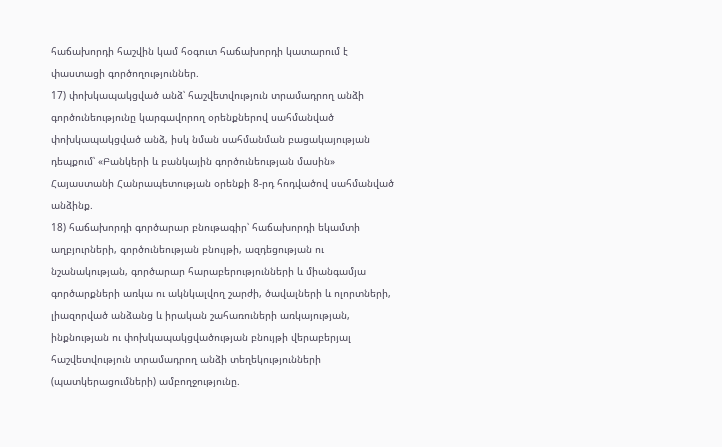հաճախորդի հաշվին կամ հօգուտ հաճախորդի կատարում է փաստացի գործողություններ.
17) փոխկապակցված անձ՝ հաշվետվություն տրամադրող անձի գործունեությունը կարգավորող օրենքներով սահմանված փոխկապակցված անձ, իսկ նման սահմանման բացակայության դեպքում՝ «Բանկերի և բանկային գործունեության մասին» Հայաստանի Հանրապետության օրենքի 8-րդ հոդվածով սահմանված անձինք.
18) հաճախորդի գործարար բնութագիր՝ հաճախորդի եկամտի աղբյուրների, գործունեության բնույթի, ազդեցության ու նշանակության, գործարար հարաբերությունների և միանգամյա գործարքների առկա ու ակնկալվող շարժի, ծավալների և ոլորտների, լիազորված անձանց և իրական շահառուների առկայության, ինքնության ու փոխկապակցվածության բնույթի վերաբերյալ հաշվետվություն տրամադրող անձի տեղեկությունների (պատկերացումների) ամբողջությունը.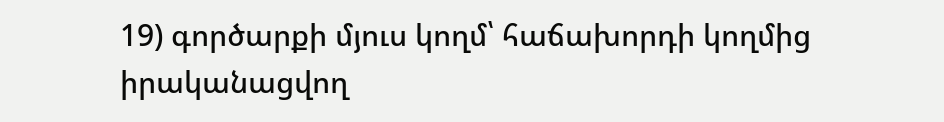19) գործարքի մյուս կողմ՝ հաճախորդի կողմից իրականացվող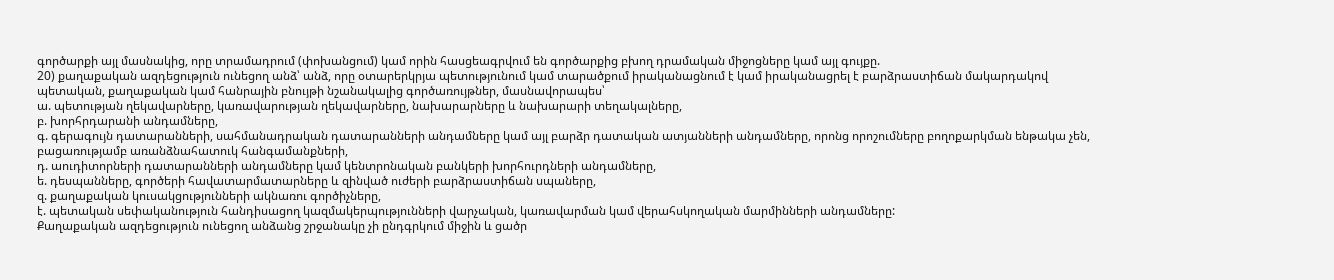գործարքի այլ մասնակից, որը տրամադրում (փոխանցում) կամ որին հասցեագրվում են գործարքից բխող դրամական միջոցները կամ այլ գույքը.
20) քաղաքական ազդեցություն ունեցող անձ՝ անձ, որը օտարերկրյա պետությունում կամ տարածքում իրականացնում է կամ իրականացրել է բարձրաստիճան մակարդակով պետական, քաղաքական կամ հանրային բնույթի նշանակալից գործառույթներ, մասնավորապես՝
ա. պետության ղեկավարները, կառավարության ղեկավարները, նախարարները և նախարարի տեղակալները,
բ. խորհրդարանի անդամները,
գ. գերագույն դատարանների, սահմանադրական դատարանների անդամները կամ այլ բարձր դատական ատյանների անդամները, որոնց որոշումները բողոքարկման ենթակա չեն, բացառությամբ առանձնահատուկ հանգամանքների,
դ. աուդիտորների դատարանների անդամները կամ կենտրոնական բանկերի խորհուրդների անդամները,
ե. դեսպանները, գործերի հավատարմատարները և զինված ուժերի բարձրաստիճան սպաները,
զ. քաղաքական կուսակցությունների ակնառու գործիչները,
է. պետական սեփականություն հանդիսացող կազմակերպությունների վարչական, կառավարման կամ վերահսկողական մարմինների անդամները:
Քաղաքական ազդեցություն ունեցող անձանց շրջանակը չի ընդգրկում միջին և ցածր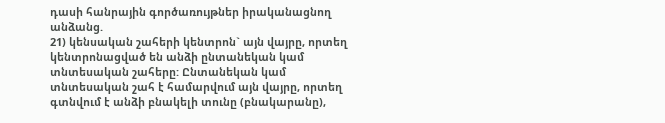դասի հանրային գործառույթներ իրականացնող անձանց.
21) կենսական շահերի կենտրոն` այն վայրը, որտեղ կենտրոնացված են անձի ընտանեկան կամ տնտեսական շահերը: Ընտանեկան կամ տնտեսական շահ է համարվում այն վայրը, որտեղ գտնվում է անձի բնակելի տունը (բնակարանը),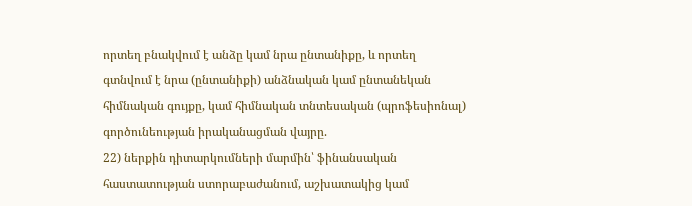որտեղ բնակվում է անձը կամ նրա ընտանիքը, և որտեղ գտնվում է նրա (ընտանիքի) անձնական կամ ընտանեկան հիմնական գույքը, կամ հիմնական տնտեսական (պրոֆեսիոնալ) գործունեության իրականացման վայրը.
22) ներքին դիտարկումների մարմին՝ ֆինանսական հաստատության ստորաբաժանում, աշխատակից կամ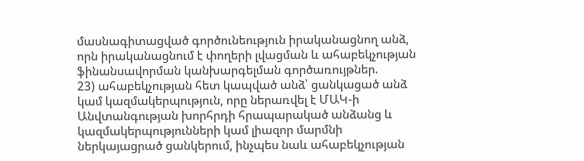մասնագիտացված գործունեություն իրականացնող անձ, որն իրականացնում է փողերի լվացման և ահաբեկչության ֆինանսավորման կանխարգելման գործառույթներ.
23) ահաբեկչության հետ կապված անձ՝ ցանկացած անձ կամ կազմակերպություն, որը ներառվել է ՄԱԿ-ի Անվտանգության խորհրդի հրապարակած անձանց և կազմակերպությունների կամ լիազոր մարմնի ներկայացրած ցանկերում, ինչպես նաև ահաբեկչության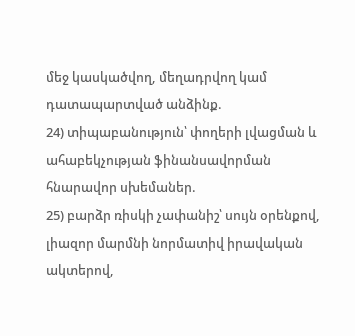մեջ կասկածվող, մեղադրվող կամ դատապարտված անձինք.
24) տիպաբանություն՝ փողերի լվացման և ահաբեկչության ֆինանսավորման հնարավոր սխեմաներ.
25) բարձր ռիսկի չափանիշ՝ սույն օրենքով, լիազոր մարմնի նորմատիվ իրավական ակտերով,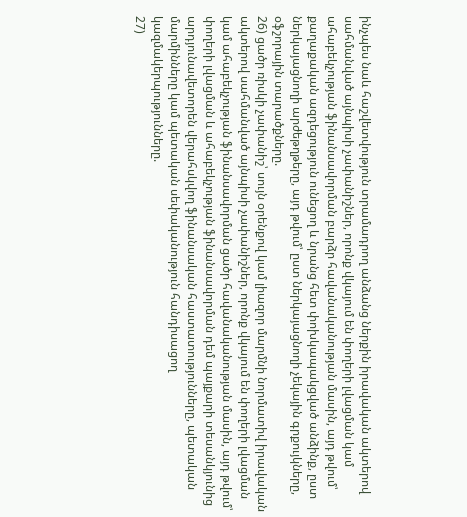ինչպես նաև հաշվետվություն տրամադրող անձանց ներքին իրավական ակտերով սահմանված այնպիսի չափանիշներ, որոնք վկայում են փողերի լվացման կամ ահաբեկչության ֆինանսավորման բարձր հավանականության մասին, այդ թվում՝ քաղաքական ազդեցություն ունեցող և նրանց հետ փոխկապակցված անձինք, ըստ ներկայացնողի արժեթղթերը, այդ թվում՝ ըստ ներկայացնողի չեկային գրքույկները, օֆշորային տարածքները.
26) ցածր ռիսկի չափանիշ՝ սույն օրենքով կամ լիազոր մարմնի նորմատիվ իրավական ակտերով սահմանված այնպիսի չափանիշներ, որոնք վկայում են փողերի լվացման կամ ահաբեկչության ֆինանսավորման ցածր հավանականության մասին, այդ թվում՝ փողերի լվացման և ահաբեկչության ֆինանսավորման դեմ պայքարի տեսանկյունից արդյունավետորեն վերահսկվող ֆինանսական հաստատությունները, պետական մարմինները կամ պետական սեփականություն հանդիսացող կազմակերպությունները.
27)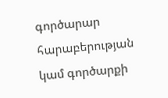գործարար հարաբերության կամ գործարքի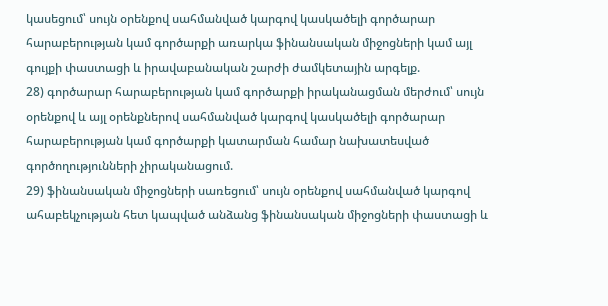կասեցում՝ սույն օրենքով սահմանված կարգով կասկածելի գործարար հարաբերության կամ գործարքի առարկա ֆինանսական միջոցների կամ այլ գույքի փաստացի և իրավաբանական շարժի ժամկետային արգելք.
28) գործարար հարաբերության կամ գործարքի իրականացման մերժում՝ սույն օրենքով և այլ օրենքներով սահմանված կարգով կասկածելի գործարար հարաբերության կամ գործարքի կատարման համար նախատեսված գործողությունների չիրականացում.
29) ֆինանսական միջոցների սառեցում՝ սույն օրենքով սահմանված կարգով ահաբեկչության հետ կապված անձանց ֆինանսական միջոցների փաստացի և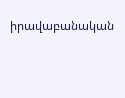իրավաբանական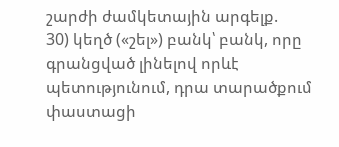շարժի ժամկետային արգելք.
30) կեղծ («շել») բանկ՝ բանկ, որը գրանցված լինելով որևէ պետությունում, դրա տարածքում փաստացի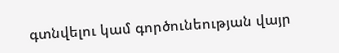գտնվելու կամ գործունեության վայր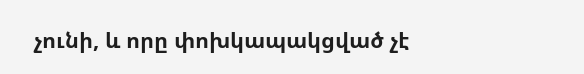չունի, և որը փոխկապակցված չէ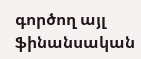գործող այլ ֆինանսական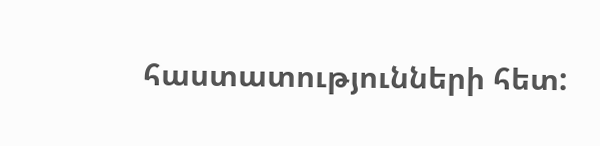հաստատությունների հետ: